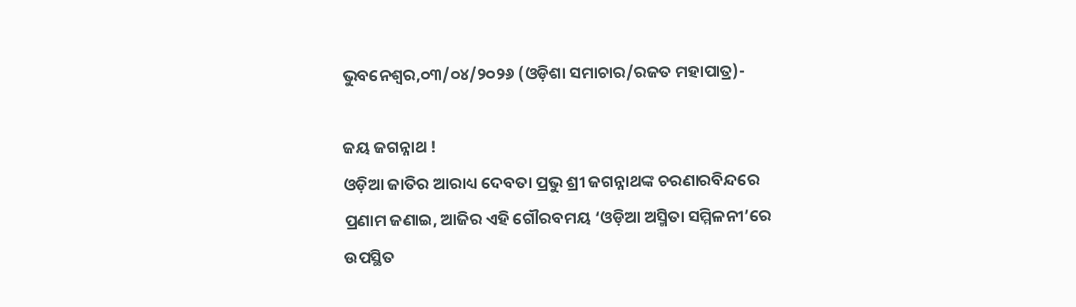ଭୁବନେଶ୍ୱର,୦୩/୦୪/୨୦୨୬ (ଓଡ଼ିଶା ସମାଚାର/ରଜତ ମହାପାତ୍ର)-

ଜୟ ଜଗନ୍ନାଥ !
ଓଡ଼ିଆ ଜାତିର ଆରାଧ୍ୟ ଦେବତା ପ୍ରଭୁ ଶ୍ରୀ ଜଗନ୍ନାଥଙ୍କ ଚରଣାରବିନ୍ଦରେ ପ୍ରଣାମ ଜଣାଇ, ଆଜିର ଏହି ଗୌରବମୟ ‘ଓଡ଼ିଆ ଅସ୍ମିତା ସମ୍ମିଳନୀ’ରେ ଉପସ୍ଥିତ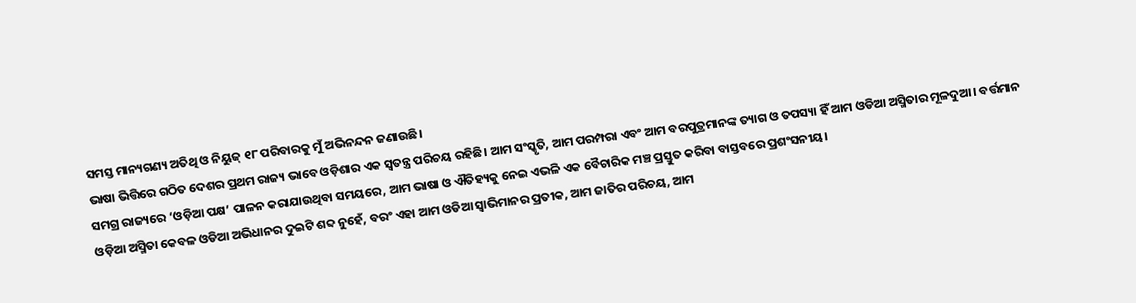ସମସ୍ତ ମାନ୍ୟଗଣ୍ୟ ଅତିଥି ଓ ନିୟୁଜ୍ ୧୮ ପରିବାରକୁ ମୁଁ ଅଭିନନ୍ଦନ ଜଣାଉଛି।
ଭାଷା ଭିତ୍ତିରେ ଗଠିତ ଦେଶର ପ୍ରଥମ ରାଜ୍ୟ ଭାବେ ଓଡ଼ିଶାର ଏକ ସ୍ୱତନ୍ତ୍ର ପରିଚୟ ରହିଛି। ଆମ ସଂସ୍କୃତି, ଆମ ପରମ୍ପରା ଏବଂ ଆମ ବରପୁତ୍ରମାନଙ୍କ ତ୍ୟାଗ ଓ ତପସ୍ୟା ହିଁ ଆମ ଓଡିଆ ଅସ୍ମିତାର ମୂଳଦୁଆ। ବର୍ତ୍ତମାନ ସମଗ୍ର ରାଜ୍ୟରେ ‘ଓଡ଼ିଆ ପକ୍ଷ’ ପାଳନ କରାଯାଉଥିବା ସମୟରେ, ଆମ ଭାଷା ଓ ଐତିହ୍ୟକୁ ନେଇ ଏଭଳି ଏକ ବୈଚାରିକ ମଞ୍ଚ ପ୍ରସ୍ତୁତ କରିବା ବାସ୍ତବରେ ପ୍ରଶଂସନୀୟ।
ଓଡ଼ିଆ ଅସ୍ମିତା କେବଳ ଓଡିଆ ଅଭିଧାନର ଦୁଇଟି ଶବ୍ଦ ନୁହେଁ, ବରଂ ଏହା ଆମ ଓଡିଆ ସ୍ୱାଭିମାନର ପ୍ରତୀକ, ଆମ ଜାତିର ପରିଚୟ, ଆମ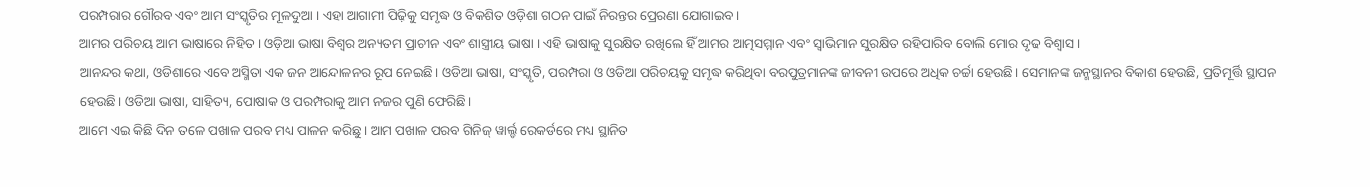ପରମ୍ପରାର ଗୌରବ ଏବଂ ଆମ ସଂସ୍କୃତିର ମୂଳଦୁଆ । ଏହା ଆଗାମୀ ପିଢ଼ିକୁ ସମୃଦ୍ଧ ଓ ବିକଶିତ ଓଡ଼ିଶା ଗଠନ ପାଇଁ ନିରନ୍ତର ପ୍ରେରଣା ଯୋଗାଇବ।
ଆମର ପରିଚୟ ଆମ ଭାଷାରେ ନିହିତ । ଓଡ଼ିଆ ଭାଷା ବିଶ୍ୱର ଅନ୍ୟତମ ପ୍ରାଚୀନ ଏବଂ ଶାସ୍ତ୍ରୀୟ ଭାଷା । ଏହି ଭାଷାକୁ ସୁରକ୍ଷିତ ରଖିଲେ ହିଁ ଆମର ଆତ୍ମସମ୍ମାନ ଏବଂ ସ୍ୱାଭିମାନ ସୁରକ୍ଷିତ ରହିପାରିବ ବୋଲି ମୋର ଦୃଢ ବିଶ୍ୱାସ ।
ଆନନ୍ଦର କଥା, ଓଡିଶାରେ ଏବେ ଅସ୍ମିତା ଏକ ଜନ ଆନ୍ଦୋଳନର ରୂପ ନେଇଛି। ଓଡିଆ ଭାଷା, ସଂସ୍କୃତି, ପରମ୍ପରା ଓ ଓଡିଆ ପରିଚୟକୁ ସମୃଦ୍ଧ କରିଥିବା ବରପୁତ୍ରମାନଙ୍କ ଜୀବନୀ ଉପରେ ଅଧିକ ଚର୍ଚ୍ଚା ହେଉଛି। ସେମାନଙ୍କ ଜନ୍ମସ୍ଥାନର ବିକାଶ ହେଉଛି, ପ୍ରତିମୂର୍ତ୍ତି ସ୍ଥାପନ ହେଉଛି। ଓଡିଆ ଭାଷା, ସାହିତ୍ୟ, ପୋଷାକ ଓ ପରମ୍ପରାକୁ ଆମ ନଜର ପୁଣି ଫେରିଛି।
ଆମେ ଏଇ କିଛି ଦିନ ତଳେ ପଖାଳ ପରବ ମଧ୍ୟ ପାଳନ କରିଛୁ । ଆମ ପଖାଳ ପରବ ଗିନିଜ୍ ୱାର୍ଲ୍ଡ ରେକର୍ଡରେ ମଧ୍ୟ ସ୍ଥାନିତ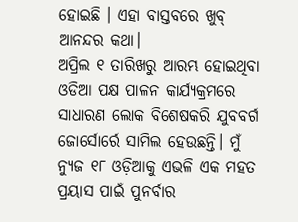ହୋଇଛି । ଏହା ବାସ୍ତବରେ ଖୁବ୍ ଆନନ୍ଦର କଥା।
ଅପ୍ରିଲ ୧ ତାରିଖରୁ ଆରମ୍ଭ ହୋଇଥିବା ଓଡିଆ ପକ୍ଷ ପାଳନ କାର୍ଯ୍ୟକ୍ରମରେ ସାଧାରଣ ଲୋକ ବିଶେଷକରି ଯୁବବର୍ଗ ଜୋର୍ସୋର୍ରେ ସାମିଲ ହେଉଛନ୍ତି। ମୁଁ ନ୍ୟୁଜ ୧୮ ଓଡ଼ିଆକୁ ଏଭଳି ଏକ ମହତ ପ୍ରୟାସ ପାଇଁ ପୁନର୍ବାର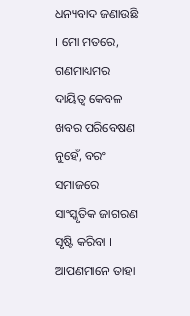ଧନ୍ୟବାଦ ଜଣାଉଛି । ମୋ ମତରେ, ଗଣମାଧ୍ୟମର ଦାୟିତ୍ୱ କେବଳ ଖବର ପରିବେଷଣ ନୁହେଁ, ବରଂ ସମାଜରେ ସାଂସ୍କୃତିକ ଜାଗରଣ ସୃଷ୍ଟି କରିବା । ଆପଣମାନେ ତାହା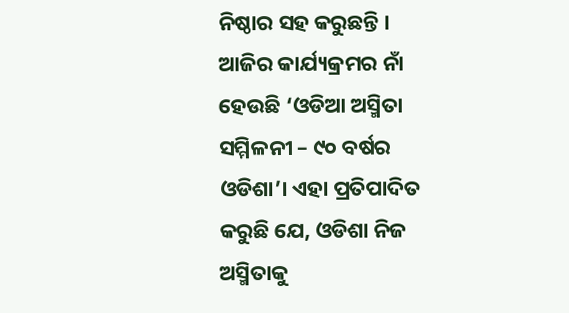ନିଷ୍ଠାର ସହ କରୁଛନ୍ତି ।
ଆଜିର କାର୍ଯ୍ୟକ୍ରମର ନାଁ ହେଉଛି ‘ଓଡିଆ ଅସ୍ମିତା ସମ୍ମିଳନୀ – ୯୦ ବର୍ଷର ଓଡିଶା’। ଏହା ପ୍ରତିପାଦିତ କରୁଛି ଯେ, ଓଡିଶା ନିଜ ଅସ୍ମିତାକୁ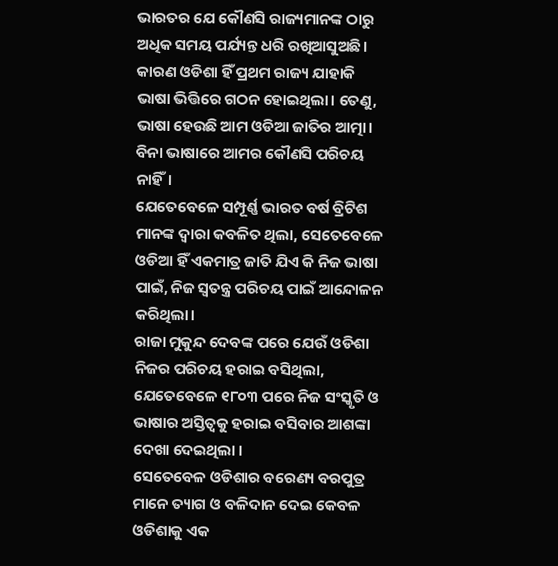ଭାରତର ଯେ କୌଣସି ରାଜ୍ୟମାନଙ୍କ ଠାରୁ ଅଧିକ ସମୟ ପର୍ଯ୍ୟନ୍ତ ଧରି ରଖିଆସୁଅଛି।
କାରଣ ଓଡିଶା ହିଁ ପ୍ରଥମ ରାଜ୍ୟ ଯାହାକି ଭାଷା ଭିତ୍ତିରେ ଗଠନ ହୋଇଥିଲା। ତେଣୁ, ଭାଷା ହେଉଛି ଆମ ଓଡିଆ ଜାତିର ଆତ୍ମା। ବିନା ଭାଷାରେ ଆମର କୌଣସି ପରିଚୟ ନାହିଁ।
ଯେତେବେଳେ ସମ୍ପୂର୍ଣ୍ଣ ଭାରତ ବର୍ଷ ବ୍ରିଟିଶ ମାନଙ୍କ ଦ୍ବାରା କବଳିତ ଥିଲା, ସେତେବେଳେ ଓଡିଆ ହିଁ ଏକମାତ୍ର ଜାତି ଯିଏ କି ନିଜ ଭାଷା ପାଇଁ, ନିଜ ସ୍ଵତନ୍ତ୍ର ପରିଚୟ ପାଇଁ ଆନ୍ଦୋଳନ କରିଥିଲା।
ରାଜା ମୁକୁନ୍ଦ ଦେବଙ୍କ ପରେ ଯେଉଁ ଓଡିଶା ନିଜର ପରିଚୟ ହରାଇ ବସିଥିଲା, ଯେତେବେଳେ ୧୮୦୩ ପରେ ନିଜ ସଂସ୍କୃତି ଓ ଭାଷାର ଅସ୍ତିତ୍ଵକୁ ହରାଇ ବସିବାର ଆଶଙ୍କା ଦେଖା ଦେଇଥିଲା ।
ସେତେବେଳ ଓଡିଶାର ବରେଣ୍ୟ ବରପୁତ୍ର ମାନେ ତ୍ୟାଗ ଓ ବଳିଦାନ ଦେଇ କେବଳ ଓଡିଶାକୁ ଏକ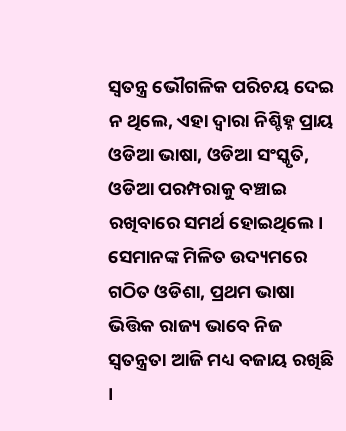ସ୍ଵତନ୍ତ୍ର ଭୌଗଳିକ ପରିଚୟ ଦେଇ ନ ଥିଲେ, ଏହା ଦ୍ଵାରା ନିଶ୍ଚିହ୍ନ ପ୍ରାୟ ଓଡିଆ ଭାଷା, ଓଡିଆ ସଂସ୍କୃତି, ଓଡିଆ ପରମ୍ପରାକୁ ବଞ୍ଚାଇ ରଖିବାରେ ସମର୍ଥ ହୋଇଥିଲେ। ସେମାନଙ୍କ ମିଳିତ ଉଦ୍ୟମରେ ଗଠିତ ଓଡିଶା, ପ୍ରଥମ ଭାଷା ଭିତ୍ତିକ ରାଜ୍ୟ ଭାବେ ନିଜ ସ୍ବତନ୍ତ୍ରତା ଆଜି ମଧ୍ୟ ବଜାୟ ରଖିଛି ।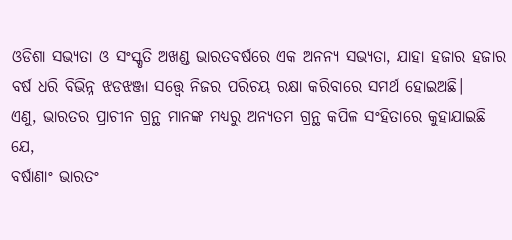ଓଡିଶା ସଭ୍ୟତା ଓ ସଂସ୍କୃତି ଅଖଣ୍ଡ ଭାରତବର୍ଷରେ ଏକ ଅନନ୍ୟ ସଭ୍ୟତା, ଯାହା ହଜାର ହଜାର ବର୍ଷ ଧରି ବିଭିନ୍ନ ଝଡଝଞ୍ଜା ସତ୍ତ୍ୱେ ନିଜର ପରିଚୟ ରକ୍ଷା କରିବାରେ ସମର୍ଥ ହୋଇଅଛି।
ଏଣୁ, ଭାରତର ପ୍ରାଚୀନ ଗ୍ରନ୍ଥ ମାନଙ୍କ ମଧ୍ୟରୁ ଅନ୍ୟତମ ଗ୍ରନ୍ଥ କପିଳ ସଂହିତାରେ କୁହାଯାଇଛି ଯେ,
ବର୍ଷାଣାଂ ଭାରତଂ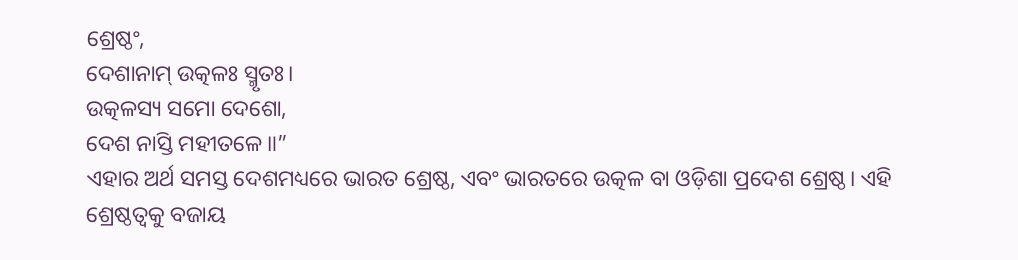ଶ୍ରେଷ୍ଠଂ,
ଦେଶାନାମ୍ ଉତ୍କଳଃ ସ୍ମୃତଃ।
ଉତ୍କଳସ୍ୟ ସମୋ ଦେଶୋ,
ଦେଶ ନାସ୍ତି ମହୀତଳେ॥”
ଏହାର ଅର୍ଥ ସମସ୍ତ ଦେଶମଧ୍ୟରେ ଭାରତ ଶ୍ରେଷ୍ଠ, ଏବଂ ଭାରତରେ ଉତ୍କଳ ବା ଓଡ଼ିଶା ପ୍ରଦେଶ ଶ୍ରେଷ୍ଠ। ଏହି ଶ୍ରେଷ୍ଠତ୍ଵକୁ ବଜାୟ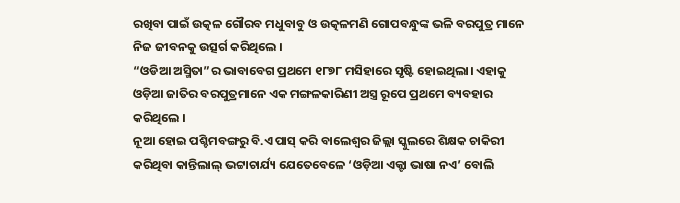ରଖିବା ପାଇଁ ଉତ୍କଳ ଗୌରବ ମଧୁବାବୁ ଓ ଉତ୍କଳମଣି ଗୋପବନ୍ଧୁଙ୍କ ଭଳି ବରପୁତ୍ର ମାନେ ନିଜ ଜୀବନକୁ ଉତ୍ସର୍ଗ କରିଥିଲେ ।
“ଓଡିଆ ଅସ୍ମିତା”ର ଭାବାବେଗ ପ୍ରଥମେ ୧୮୭୮ ମସିହାରେ ସୃଷ୍ଟି ହୋଇଥିଲା। ଏହାକୁ ଓଡ଼ିଆ ଜାତିର ବରପୁତ୍ରମାନେ ଏକ ମଙ୍ଗଳକାରିଣୀ ଅସ୍ତ୍ର ରୂପେ ପ୍ରଥମେ ବ୍ୟବହାର କରିଥିଲେ ।
ନୂଆ ହୋଇ ପଶ୍ଚିମବଙ୍ଗରୁ ବି.ଏ ପାସ୍ କରି ବାଲେଶ୍ୱର ଜିଲ୍ଲା ସ୍କୁଲରେ ଶିକ୍ଷକ ଚାକିରୀ କରିଥିବା କାନ୍ତିଲାଲ୍ ଭଟ୍ଟାଚାର୍ଯ୍ୟ ଯେତେବେଳେ ‘ଓଡ଼ିଆ ଏକ୍ଟା ଭାଷା ନଏ’ ବୋଲି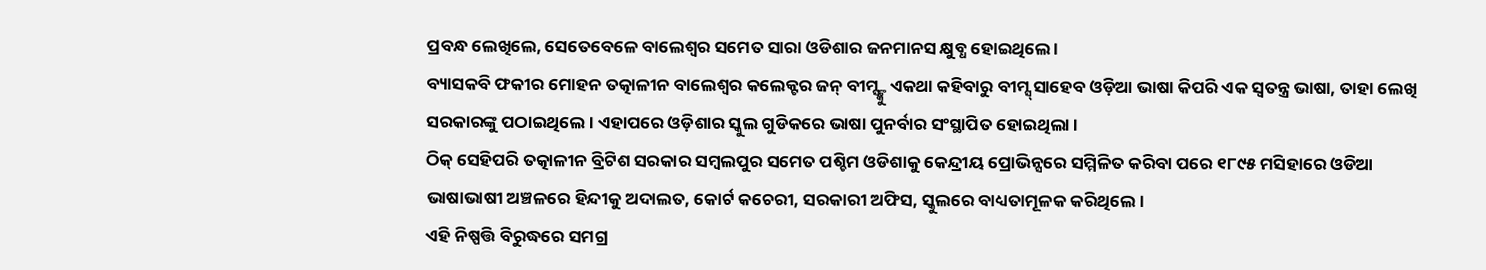ପ୍ରବନ୍ଧ ଲେଖିଲେ, ସେତେବେଳେ ବାଲେଶ୍ୱର ସମେତ ସାରା ଓଡିଶାର ଜନମାନସ କ୍ଷୁବ୍ଧ ହୋଇଥିଲେ ।
ବ୍ୟାସକବି ଫକୀର ମୋହନ ତତ୍କାଳୀନ ବାଲେଶ୍ୱର କଲେକ୍ଟର ଜନ୍ ବୀମ୍ସ୍ଙ୍କୁ ଏକଥା କହିବାରୁ ବୀମ୍ସ୍ ସାହେବ ଓଡ଼ିଆ ଭାଷା କିପରି ଏକ ସ୍ୱତନ୍ତ୍ର ଭାଷା, ତାହା ଲେଖି ସରକାରଙ୍କୁ ପଠାଇଥିଲେ। ଏହାପରେ ଓଡ଼ିଶାର ସ୍କୁଲ ଗୁଡିକରେ ଭାଷା ପୁନର୍ବାର ସଂସ୍ଥାପିତ ହୋଇଥିଲା ।
ଠିକ୍ ସେହିପରି ତତ୍କାଳୀନ ବ୍ରିଟିଶ ସରକାର ସମ୍ବଲପୁର ସମେତ ପଶ୍ଚିମ ଓଡିଶାକୁ କେନ୍ଦ୍ରୀୟ ପ୍ରୋଭିନ୍ସରେ ସମ୍ମିଳିତ କରିବା ପରେ ୧୮୯୫ ମସିହାରେ ଓଡିଆ ଭାଷାଭାଷୀ ଅଞ୍ଚଳରେ ହିନ୍ଦୀକୁ ଅଦାଲତ, କୋର୍ଟ କଚେରୀ, ସରକାରୀ ଅଫିସ, ସ୍କୁଲରେ ବାଧ୍ୟତାମୂଳକ କରିଥିଲେ।
ଏହି ନିଷ୍ପତ୍ତି ବିରୁଦ୍ଧରେ ସମଗ୍ର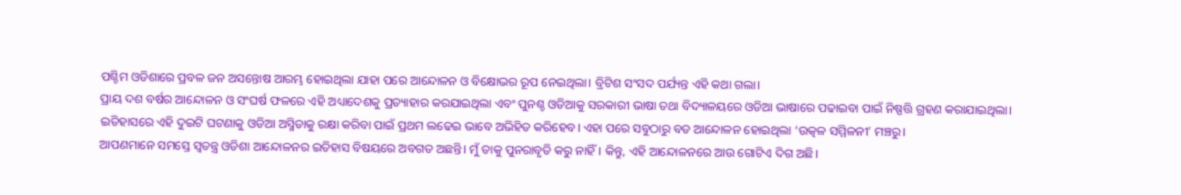ପଶ୍ଚିମ ଓଡିଶାରେ ପ୍ରବଳ ଜନ ଅସନ୍ତୋଷ ଆରମ୍ଭ ହୋଇଥିଲା ଯାହା ପରେ ଆନ୍ଦୋଳନ ଓ ବିକ୍ଷୋଭର ରୂପ ନେଇଥିଲା। ବ୍ରିଟିଶ ସଂସଦ ପର୍ଯ୍ୟନ୍ତ ଏହି କଥା ଗଲା।
ପ୍ରାୟ ଦଶ ବର୍ଷର ଆନ୍ଦୋଳନ ଓ ସଂଘର୍ଷ ଫଳରେ ଏହି ଅଧ୍ୟାଦେଶକୁ ପ୍ରତ୍ୟାହାର କରଯାଇଥିଲା ଏବଂ ପୁନଶ୍ଚ ଓଡିଆକୁ ସରକାରୀ ଭାଷା ତଥା ବିଦ୍ୟାଳୟରେ ଓଡିଆ ଭାଷାରେ ପଢାଇବା ପାଇଁ ନିଷ୍ପତ୍ତି ଗ୍ରହଣ କରାଯାଇଥିଲା।
ଇତିହାସରେ ଏହି ଦୁଇଟି ଘଟଣାକୁ ଓଡିଆ ଅସ୍ମିତାକୁ ରକ୍ଷା କରିବା ପାଇଁ ପ୍ରଥମ ଲଢେଇ ଭାବେ ଅଭିହିତ କରିହେବ। ଏହା ପରେ ସବୁଠାରୁ ବଡ ଆନ୍ଦୋଳନ ହୋଇଥିଲା ‘ଉତ୍କଳ ସମ୍ମିଳନୀ’ ମଞ୍ଚରୁ।
ଆପଣମାନେ ସମସ୍ତେ ସ୍ଵତନ୍ତ୍ର ଓଡିଶା ଆନ୍ଦୋଳନର ଇତିହାସ ବିଷୟରେ ଅବଗତ ଅଛନ୍ତି। ମୁଁ ତାକୁ ପୁନରାବୃତି କରୁ ନାହିଁ। କିନ୍ତୁ, ଏହି ଆନ୍ଦୋଳନରେ ଆଉ ଗୋଟିଏ ଦିଗ ଅଛି।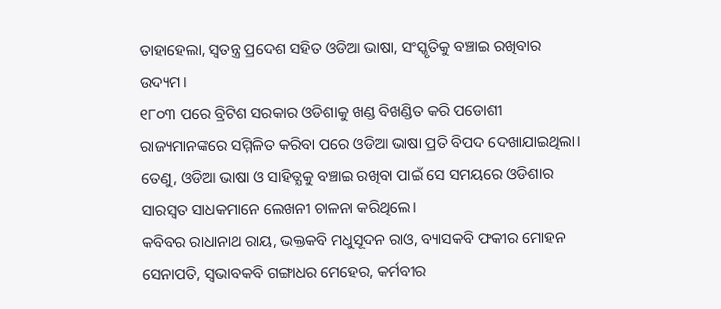ତାହାହେଲା, ସ୍ଵତନ୍ତ୍ର ପ୍ରଦେଶ ସହିତ ଓଡିଆ ଭାଷା, ସଂସ୍କୃତିକୁ ବଞ୍ଚାଇ ରଖିବାର ଉଦ୍ୟମ।
୧୮୦୩ ପରେ ବ୍ରିଟିଶ ସରକାର ଓଡିଶାକୁ ଖଣ୍ଡ ବିଖଣ୍ଡିତ କରି ପଡୋଶୀ ରାଜ୍ୟମାନଙ୍କରେ ସମ୍ମିଳିତ କରିବା ପରେ ଓଡିଆ ଭାଷା ପ୍ରତି ବିପଦ ଦେଖାଯାଇଥିଲା। ତେଣୁ, ଓଡିଆ ଭାଷା ଓ ସାହିତ୍ଯକୁ ବଞ୍ଚାଇ ରଖିବା ପାଇଁ ସେ ସମୟରେ ଓଡିଶାର ସାରସ୍ଵତ ସାଧକମାନେ ଲେଖନୀ ଚାଳନା କରିଥିଲେ।
କବିବର ରାଧାନାଥ ରାୟ, ଭକ୍ତକବି ମଧୁସୂଦନ ରାଓ, ବ୍ୟାସକବି ଫକୀର ମୋହନ ସେନାପତି, ସ୍ବଭାବକବି ଗଙ୍ଗାଧର ମେହେର, କର୍ମବୀର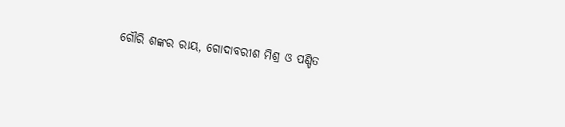ଗୌରି ଶଙ୍କର ରାୟ, ଗୋଦାବରୀଶ ମିଶ୍ର ଓ ପଣ୍ଡିତ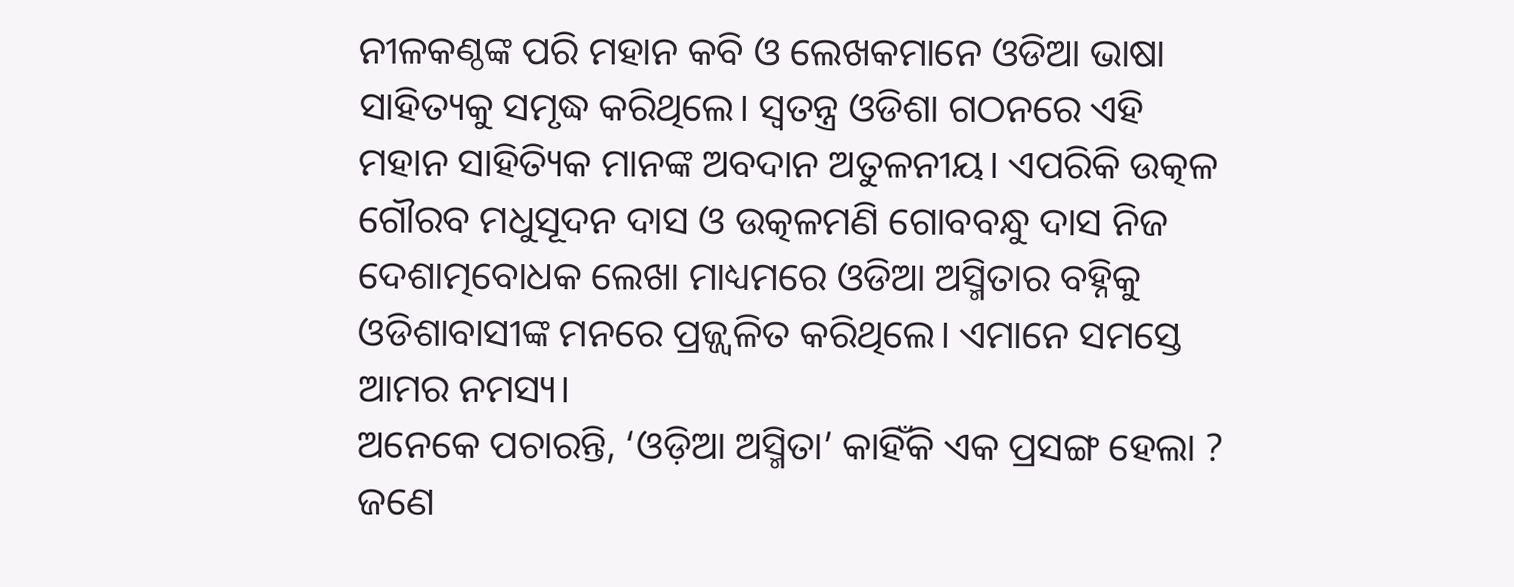ନୀଳକଣ୍ଠଙ୍କ ପରି ମହାନ କବି ଓ ଲେଖକମାନେ ଓଡିଆ ଭାଷା ସାହିତ୍ୟକୁ ସମୃଦ୍ଧ କରିଥିଲେ। ସ୍ବତନ୍ତ୍ର ଓଡିଶା ଗଠନରେ ଏହି ମହାନ ସାହିତ୍ୟିକ ମାନଙ୍କ ଅବଦାନ ଅତୁଳନୀୟ। ଏପରିକି ଉତ୍କଳ ଗୌରବ ମଧୁସୂଦନ ଦାସ ଓ ଉତ୍କଳମଣି ଗୋବବନ୍ଧୁ ଦାସ ନିଜ ଦେଶାତ୍ମବୋଧକ ଲେଖା ମାଧ୍ୟମରେ ଓଡିଆ ଅସ୍ମିତାର ବହ୍ନିକୁ ଓଡିଶାବାସୀଙ୍କ ମନରେ ପ୍ରଜ୍ଜ୍ଵଳିତ କରିଥିଲେ। ଏମାନେ ସମସ୍ତେ ଆମର ନମସ୍ୟ।
ଅନେକେ ପଚାରନ୍ତି, ‘ଓଡ଼ିଆ ଅସ୍ମିତା’ କାହିଁକି ଏକ ପ୍ରସଙ୍ଗ ହେଲା ? ଜଣେ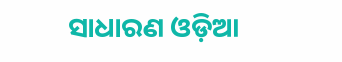ସାଧାରଣ ଓଡ଼ିଆ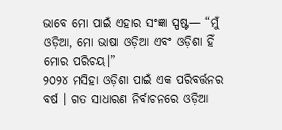ଭାବେ ମୋ ପାଇଁ ଏହାର ସଂଜ୍ଞା ସ୍ପଷ୍ଟ— “ମୁଁ ଓଡ଼ିଆ, ମୋ ଭାଷା ଓଡ଼ିଆ ଏବଂ ଓଡ଼ିଶା ହିଁ ମୋର ପରିଚୟ।”
୨୦୨୪ ମସିହା ଓଡ଼ିଶା ପାଇଁ ଏକ ପରିବର୍ତ୍ତନର ବର୍ଷ । ଗତ ସାଧାରଣ ନିର୍ବାଚନରେ ଓଡ଼ିଆ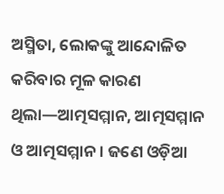ଅସ୍ମିତା, ଲୋକଙ୍କୁ ଆନ୍ଦୋଳିତ କରିବାର ମୂଳ କାରଣ ଥିଲା—ଆତ୍ମସମ୍ମାନ, ଆତ୍ମସମ୍ମାନ ଓ ଆତ୍ମସମ୍ମାନ। ଜଣେ ଓଡ଼ିଆ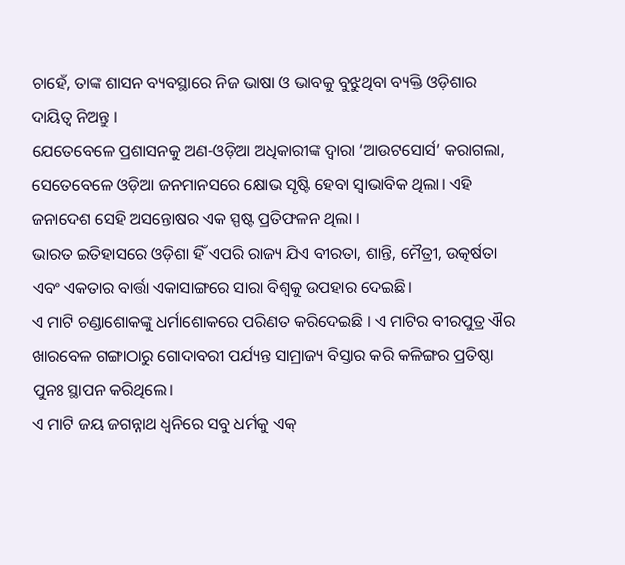ଚାହେଁ, ତାଙ୍କ ଶାସନ ବ୍ୟବସ୍ଥାରେ ନିଜ ଭାଷା ଓ ଭାବକୁ ବୁଝୁଥିବା ବ୍ୟକ୍ତି ଓଡ଼ିଶାର ଦାୟିତ୍ବ ନିଅନ୍ତୁ ।
ଯେତେବେଳେ ପ୍ରଶାସନକୁ ଅଣ-ଓଡ଼ିଆ ଅଧିକାରୀଙ୍କ ଦ୍ୱାରା ‘ଆଉଟସୋର୍ସ’ କରାଗଲା, ସେତେବେଳେ ଓଡ଼ିଆ ଜନମାନସରେ କ୍ଷୋଭ ସୃଷ୍ଟି ହେବା ସ୍ୱାଭାବିକ ଥିଲା। ଏହି ଜନାଦେଶ ସେହି ଅସନ୍ତୋଷର ଏକ ସ୍ପଷ୍ଟ ପ୍ରତିଫଳନ ଥିଲା ।
ଭାରତ ଇତିହାସରେ ଓଡ଼ିଶା ହିଁ ଏପରି ରାଜ୍ୟ ଯିଏ ବୀରତା, ଶାନ୍ତି, ମୈତ୍ରୀ, ଉତ୍କର୍ଷତା ଏବଂ ଏକତାର ବାର୍ତ୍ତା ଏକାସାଙ୍ଗରେ ସାରା ବିଶ୍ୱକୁ ଉପହାର ଦେଇଛି।
ଏ ମାଟି ଚଣ୍ଡାଶୋକଙ୍କୁ ଧର୍ମାଶୋକରେ ପରିଣତ କରିଦେଇଛି । ଏ ମାଟିର ବୀରପୁତ୍ର ଐର ଖାରବେଳ ଗଙ୍ଗାଠାରୁ ଗୋଦାବରୀ ପର୍ଯ୍ୟନ୍ତ ସାମ୍ରାଜ୍ୟ ବିସ୍ତାର କରି କଳିଙ୍ଗର ପ୍ରତିଷ୍ଠା ପୁନଃ ସ୍ଥାପନ କରିଥିଲେ।
ଏ ମାଟି ଜୟ ଜଗନ୍ନାଥ ଧ୍ୱନିରେ ସବୁ ଧର୍ମକୁ ଏକ୍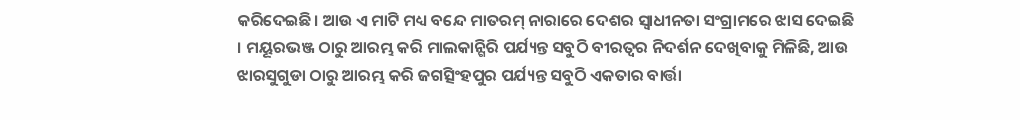କରିଦେଇଛି। ଆଉ ଏ ମାଟି ମଧ୍ୟ ବନ୍ଦେ ମାତରମ୍ ନାରାରେ ଦେଶର ସ୍ୱାଧୀନତା ସଂଗ୍ରାମରେ ଝାସ ଦେଇଛି । ମୟୂରଭଞ୍ଜ ଠାରୁ ଆରମ୍ଭ କରି ମାଲକାନ୍ଗିରି ପର୍ଯ୍ୟନ୍ତ ସବୁଠି ବୀରତ୍ୱର ନିଦର୍ଶନ ଦେଖିବାକୁ ମିଳିଛି, ଆଉ ଝାରସୁଗୁଡା ଠାରୁ ଆରମ୍ଭ କରି ଜଗତ୍ସିଂହପୁର ପର୍ଯ୍ୟନ୍ତ ସବୁଠି ଏକତାର ବାର୍ତ୍ତା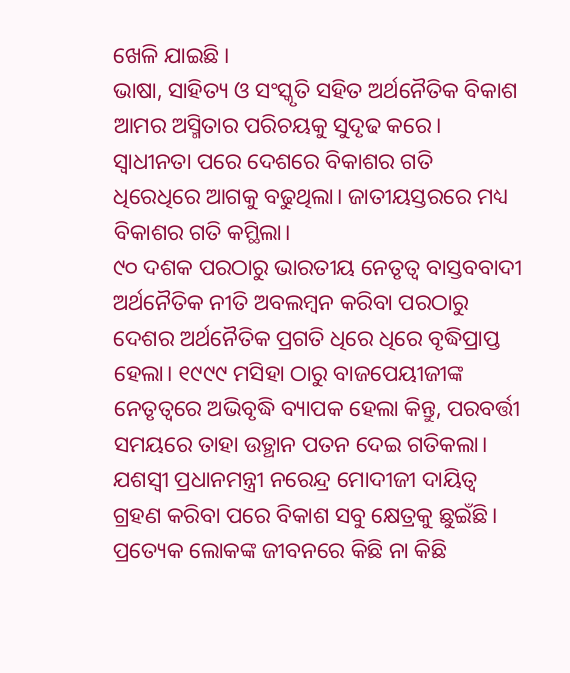ଖେଳି ଯାଇଛି ।
ଭାଷା, ସାହିତ୍ୟ ଓ ସଂସ୍କୃତି ସହିତ ଅର୍ଥନୈତିକ ବିକାଶ ଆମର ଅସ୍ମିତାର ପରିଚୟକୁ ସୁଦୃଢ କରେ। ସ୍ବାଧୀନତା ପରେ ଦେଶରେ ବିକାଶର ଗତି ଧିରେଧିରେ ଆଗକୁ ବଢୁଥିଲା। ଜାତୀୟସ୍ତରରେ ମଧ୍ୟ ବିକାଶର ଗତି କମ୍ଥିଲା।
୯୦ ଦଶକ ପରଠାରୁ ଭାରତୀୟ ନେତୃତ୍ବ ବାସ୍ତବବାଦୀ ଅର୍ଥନୈତିକ ନୀତି ଅବଲମ୍ବନ କରିବା ପରଠାରୁ ଦେଶର ଅର୍ଥନୈତିକ ପ୍ରଗତି ଧିରେ ଧିରେ ବୃଦ୍ଧିପ୍ରାପ୍ତ ହେଲା। ୧୯୯୯ ମସିହା ଠାରୁ ବାଜପେୟୀଜୀଙ୍କ ନେତୃତ୍ବରେ ଅଭିବୃଦ୍ଧି ବ୍ୟାପକ ହେଲା କିନ୍ତୁ, ପରବର୍ତ୍ତୀ ସମୟରେ ତାହା ଉତ୍ଥାନ ପତନ ଦେଇ ଗତିକଲା। ଯଶସ୍ୱୀ ପ୍ରଧାନମନ୍ତ୍ରୀ ନରେନ୍ଦ୍ର ମୋଦୀଜୀ ଦାୟିତ୍ବ ଗ୍ରହଣ କରିବା ପରେ ବିକାଶ ସବୁ କ୍ଷେତ୍ରକୁ ଛୁଇଁଛି।
ପ୍ରତ୍ୟେକ ଲୋକଙ୍କ ଜୀବନରେ କିଛି ନା କିଛି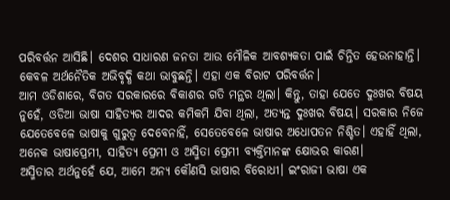ପରିବର୍ତ୍ତନ ଆସିଛି। ଦେଶର ସାଧାରଣ ଜନତା ଆଉ ମୌଳିକ ଆବଶ୍ୟକତା ପାଇଁ ଚିନ୍ତିତ ହେଉନାହାନ୍ତି। କେବଳ ଅର୍ଥନୈତିକ ଅଭିବୃଦ୍ଧି କଥା ଭାବୁଛନ୍ତି। ଏହା ଏକ ବିରାଟ ପରିବର୍ତ୍ତନ।
ଆମ ଓଡିଶାରେ, ବିଗତ ସରକାରରେ ବିକାଶର ଗତି ମନ୍ଥର ଥିଲା। କିନ୍ତୁ, ତାହା ଯେତେ ଦୁଃଖର ବିଷୟ ନୁହେଁ, ଓଡିଆ ଭାଷା ସାହିତ୍ୟର ଆଦର କମିକମି ଯିବା ଥିଲା, ଅତ୍ୟନ୍ତ ଦୁଃଖର ବିଷୟ। ସରକାର ନିଜେ ଯେତେବେଳେ ଭାଷାକୁ ଗୁରୁତ୍ବ ଦେବେନାହିଁ, ସେତେବେଳେ ଭାଷାର ଅଧୋପତନ ନିଶ୍ଚିତ। ଏହାହିଁ ଥିଲା, ଅନେକ ଭାଷାପ୍ରେମୀ, ସାହିତ୍ୟ ପ୍ରେମୀ ଓ ଅସ୍ମିତା ପ୍ରେମୀ ବ୍ୟକ୍ତିମାନଙ୍କ କ୍ଷୋଭର କାରଣ।
ଅସ୍ମିତାର ଅର୍ଥନୁହେଁ ଯେ, ଆମେ ଅନ୍ୟ କୌଣସି ଭାଷାର ବିରୋଧୀ। ଇଂରାଜୀ ଭାଷା ଏକ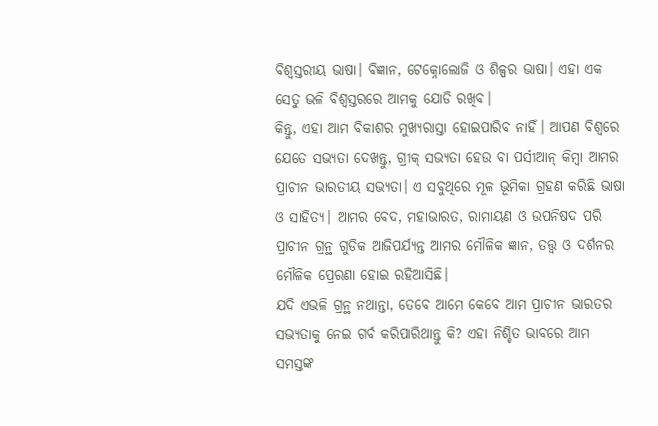ବିଶ୍ବସ୍ତରୀୟ ଭାଷା। ବିଜ୍ଞାନ, ଟେକ୍ନୋଲୋଜି ଓ ଶିଳ୍ପର ଭାଷା। ଏହା ଏକ ସେତୁ ଭଳି ବିଶ୍ବସ୍ତରରେ ଆମକୁ ଯୋଡି ରଖିବ।
କିନ୍ତୁ, ଏହା ଆମ ବିକାଶର ମୁଖ୍ୟରାସ୍ତା ହୋଇପାରିବ ନାହିଁ। ଆପଣ ବିଶ୍ବରେ ଯେତେ ସଭ୍ୟତା ଦେଖନ୍ତୁ, ଗ୍ରୀକ୍ ସଭ୍ୟତା ହେଉ ବା ପର୍ସୀଆନ୍ କିମ୍ବା ଆମର ପ୍ରାଚୀନ ଭାରତୀୟ ସଭ୍ୟତା। ଏ ସବୁଥିରେ ମୂଳ ଭୂମିକା ଗ୍ରହଣ କରିଛି ଭାଷା ଓ ସାହିତ୍ୟ। ଆମର ବେଦ, ମହାଭାରତ, ରାମାୟଣ ଓ ଉପନିଷଦ ପରି ପ୍ରାଚୀନ ଗ୍ରନ୍ଥ ଗୁଡିକ ଆଜିପର୍ଯ୍ୟନ୍ତ ଆମର ମୌଳିକ ଜ୍ଞାନ, ତତ୍ତ୍ବ ଓ ଦର୍ଶନର ମୌଳିକ ପ୍ରେରଣା ହୋଇ ରହିଆସିଛି।
ଯଦି ଏଭଳି ଗ୍ରନ୍ଥ ନଥାନ୍ତା, ତେବେ ଆମେ କେବେ ଆମ ପ୍ରାଚୀନ ଭାରତର ସଭ୍ୟତାକୁ ନେଇ ଗର୍ବ କରିପାରିଥାନ୍ତୁ କି? ଏହା ନିଶ୍ଚିତ ଭାବରେ ଆମ ସମସ୍ତଙ୍କ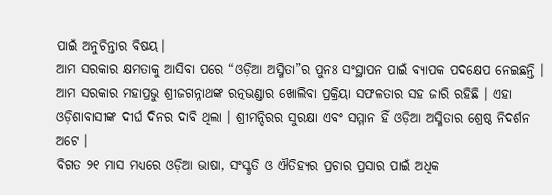ପାଇଁ ଅନୁଚିନ୍ତାର ବିଷୟ।
ଆମ ସରକାର କ୍ଷମତାକୁ ଆସିବା ପରେ “ଓଡ଼ିଆ ଅସ୍ମିତା”ର ପୁନଃ ସଂସ୍ଥାପନ ପାଇଁ ବ୍ୟାପକ ପଦକ୍ଷେପ ନେଇଛନ୍ତି । ଆମ ସରକାର ମହାପ୍ରଭୁ ଶ୍ରୀଜଗନ୍ନାଥଙ୍କ ରତ୍ନଭଣ୍ଡାର ଖୋଲିବା ପ୍ରକ୍ରିୟା ସଫଳତାର ସହ ଜାରି ରହିଛି । ଏହା ଓଡ଼ିଶାବାସୀଙ୍କ ଦୀର୍ଘ ଦିନର ଦାବି ଥିଲା । ଶ୍ରୀମନ୍ଦିରର ସୁରକ୍ଷା ଏବଂ ସମ୍ମାନ ହିଁ ଓଡ଼ିଆ ଅସ୍ମିତାର ଶ୍ରେଷ୍ଠ ନିଦର୍ଶନ ଅଟେ ।
ବିଗତ ୨୧ ମାସ ମଧ୍ୟରେ ଓଡ଼ିଆ ଭାଷା, ସଂସ୍କୃତି ଓ ଐତିହ୍ୟର ପ୍ରଚାର ପ୍ରସାର ପାଇଁ ଅଧିକ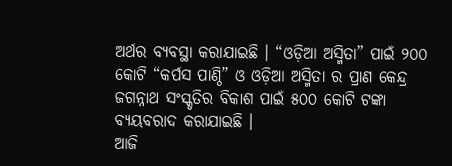ଅର୍ଥର ବ୍ୟବସ୍ଥା କରାଯାଇଛି । “ଓଡ଼ିଆ ଅସ୍ମିତା” ପାଇଁ ୨୦୦ କୋଟି “କର୍ପସ ପାଣ୍ଠି” ଓ ଓଡ଼ିଆ ଅସ୍ମିତା ର ପ୍ରାଣ କେନ୍ଦ୍ର ଜଗନ୍ନାଥ ସଂସ୍କୃତିର ବିକାଶ ପାଇଁ ୫୦୦ କୋଟି ଟଙ୍କା ବ୍ୟୟବରାଦ କରାଯାଇଛି ।
ଆଜି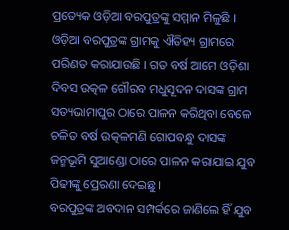ପ୍ରତ୍ୟେକ ଓଡ଼ିଆ ବରପୁତ୍ରଙ୍କୁ ସମ୍ମାନ ମିଳୁଛି । ଓଡ଼ିଆ ବରପୁତ୍ରଙ୍କ ଗ୍ରାମକୁ ଐତିହ୍ୟ ଗ୍ରାମରେ ପରିଣତ କରାଯାଉଛି । ଗତ ବର୍ଷ ଆମେ ଓଡ଼ିଶା ଦିବସ ଉତ୍କଳ ଗୌରବ ମଧୁସୂଦନ ଦାସଙ୍କ ଗ୍ରାମ ସତ୍ୟଭାମାପୁର ଠାରେ ପାଳନ କରିଥିବା ବେଳେ ଚଳିତ ବର୍ଷ ଉତ୍କଳମଣି ଗୋପବନ୍ଧୁ ଦାସଙ୍କ ଜନ୍ମଭୂମି ସୁଆଣ୍ଡୋ ଠାରେ ପାଳନ କରାଯାଇ ଯୁବ ପିଢୀଙ୍କୁ ପ୍ରେରଣା ଦେଇଛୁ।
ବରପୁତ୍ରଙ୍କ ଅବଦାନ ସମ୍ପର୍କରେ ଜାଣିଲେ ହିଁ ଯୁବ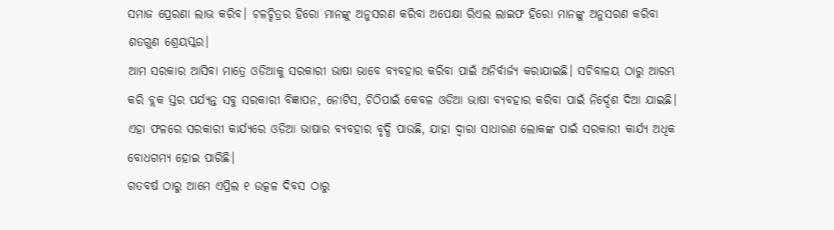ସମାଜ ପ୍ରେରଣା ଲାଭ କରିବ। ଚଳଚ୍ଚିତ୍ରର ହିରୋ ମାନଙ୍କୁ ଅନୁସରଣ କରିବା ଅପେକ୍ଷା ରିଏଲ ଲାଇଫ ହିରୋ ମାନଙ୍କୁ ଅନୁସରଣ କରିବା ଶତଗୁଣ ଶ୍ରେୟସ୍କର।
ଆମ ସରକାର ଆସିବା ମାତ୍ରେ ଓଡିଆକୁ ସରକାରୀ ଭାଷା ଭାବେ ବ୍ୟବହାର କରିବା ପାଇଁ ଅନିର୍ବାର୍ଜ୍ୟ କରାଯାଇଛି। ସଚିବାଳୟ ଠାରୁ ଆରମ୍ଭ କରି ବ୍ଲକ ସ୍ତର ପର୍ଯ୍ୟନ୍ତ ସବୁ ସରକାରୀ ବିଜ୍ଞାପନ, ନୋଟିସ, ଚିଠିପାଇଁ କେବଳ ଓଡିଆ ଭାଷା ବ୍ୟବହାର କରିବା ପାଇଁ ନିର୍ଦ୍ଦେଶ ଦିଆ ଯାଇଛି। ଏହା ଫଳରେ ସରକାରୀ କାର୍ଯ୍ୟରେ ଓଡିଆ ଭାଷାର ବ୍ୟବହାର ବୃଦ୍ଧି ପାଉଛି, ଯାହା ଦ୍ଵାରା ସାଧାରଣ ଲୋକଙ୍କ ପାଇଁ ସରକାରୀ କାର୍ଯ୍ୟ ଅଧିକ ବୋଧଗମ୍ୟ ହୋଇ ପାରିଛି।
ଗତବର୍ଷ ଠାରୁ ଆମେ ଏପ୍ରିଲ ୧ ଉତ୍କଳ ଦିବସ ଠାରୁ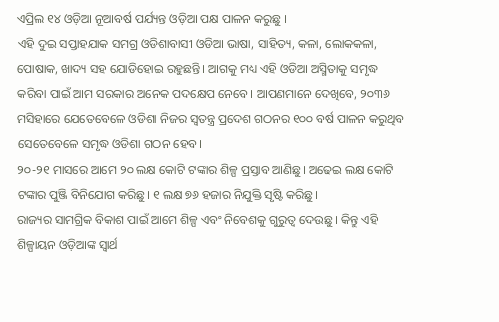ଏପ୍ରିଲ ୧୪ ଓଡ଼ିଆ ନୂଆବର୍ଷ ପର୍ଯ୍ୟନ୍ତ ଓଡ଼ିଆ ପକ୍ଷ ପାଳନ କରୁଛୁ ।
ଏହି ଦୁଇ ସପ୍ତାହଯାକ ସମଗ୍ର ଓଡିଶାବାସୀ ଓଡିଆ ଭାଷା, ସାହିତ୍ୟ, କଳା, ଲୋକକଳା, ପୋଷାକ, ଖାଦ୍ୟ ସହ ଯୋଡିହୋଇ ରହୁଛନ୍ତି। ଆଗକୁ ମଧ୍ୟ ଏହି ଓଡିଆ ଅସ୍ମିତାକୁ ସମୃଦ୍ଧ କରିବା ପାଇଁ ଆମ ସରକାର ଅନେକ ପଦକ୍ଷେପ ନେବେ। ଆପଣମାନେ ଦେଖିବେ, ୨୦୩୬ ମସିହାରେ ଯେତେବେଳେ ଓଡିଶା ନିଜର ସ୍ବତନ୍ତ୍ର ପ୍ରଦେଶ ଗଠନର ୧୦୦ ବର୍ଷ ପାଳନ କରୁଥିବ ସେତେବେଳେ ସମୃଦ୍ଧ ଓଡିଶା ଗଠନ ହେବ।
୨୦-୨୧ ମାସରେ ଆମେ ୨୦ ଲକ୍ଷ କୋଟି ଟଙ୍କାର ଶିଳ୍ପ ପ୍ରସ୍ତାବ ଆଣିଛୁ। ଅଢେଇ ଲକ୍ଷ କୋଟି ଟଙ୍କାର ପୁଞ୍ଜି ବିନିଯୋଗ କରିଛୁ। ୧ ଲକ୍ଷ ୭୬ ହଜାର ନିଯୁକ୍ତି ସୃଷ୍ଟି କରିଛୁ।
ରାଜ୍ୟର ସାମଗ୍ରିକ ବିକାଶ ପାଇଁ ଆମେ ଶିଳ୍ପ ଏବଂ ନିବେଶକୁ ଗୁରୁତ୍ୱ ଦେଉଛୁ । କିନ୍ତୁ ଏହି ଶିଳ୍ପାୟନ ଓଡ଼ିଆଙ୍କ ସ୍ୱାର୍ଥ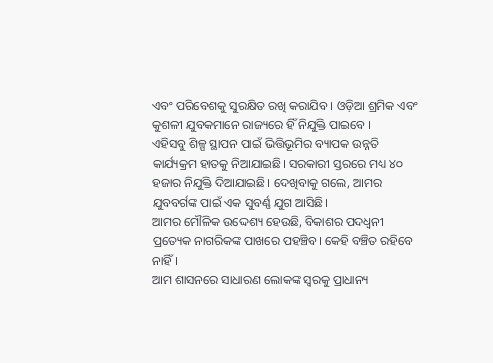ଏବଂ ପରିବେଶକୁ ସୁରକ୍ଷିତ ରଖି କରାଯିବ । ଓଡ଼ିଆ ଶ୍ରମିକ ଏବଂ କୁଶଳୀ ଯୁବକମାନେ ରାଜ୍ୟରେ ହିଁ ନିଯୁକ୍ତି ପାଇବେ ।
ଏହିସବୁ ଶିଳ୍ପ ସ୍ଥାପନ ପାଇଁ ଭିତ୍ତିଭୂମିର ବ୍ୟାପକ ଉନ୍ନତି କାର୍ଯ୍ୟକ୍ରମ ହାତକୁ ନିଆଯାଇଛି। ସରକାରୀ ସ୍ତରରେ ମଧ୍ୟ ୪୦ ହଜାର ନିଯୁକ୍ତି ଦିଆଯାଇଛି। ଦେଖିବାକୁ ଗଲେ, ଆମର ଯୁବବର୍ଗଙ୍କ ପାଇଁ ଏକ ସୁବର୍ଣ୍ଣ ଯୁଗ ଆସିଛି।
ଆମର ମୌଳିକ ଉଦ୍ଦେଶ୍ୟ ହେଉଛି, ବିକାଶର ପଦଧ୍ବନୀ ପ୍ରତ୍ୟେକ ନାଗରିକଙ୍କ ପାଖରେ ପହଞ୍ଚିବ। କେହି ବଞ୍ଚିତ ରହିବେ ନାହିଁ।
ଆମ ଶାସନରେ ସାଧାରଣ ଲୋକଙ୍କ ସ୍ୱରକୁ ପ୍ରାଧାନ୍ୟ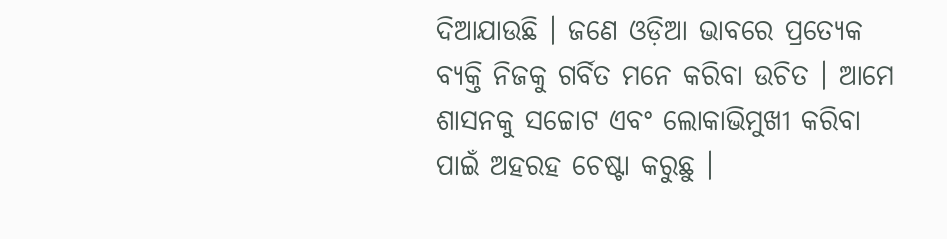ଦିଆଯାଉଛି । ଜଣେ ଓଡ଼ିଆ ଭାବରେ ପ୍ରତ୍ୟେକ ବ୍ୟକ୍ତି ନିଜକୁ ଗର୍ବିତ ମନେ କରିବା ଉଚିତ । ଆମେ ଶାସନକୁ ସଚ୍ଚୋଟ ଏବଂ ଲୋକାଭିମୁଖୀ କରିବା ପାଇଁ ଅହରହ ଚେଷ୍ଟା କରୁଛୁ ।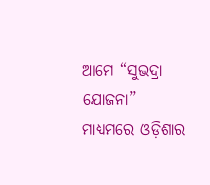ଆମେ “ସୁଭଦ୍ରା ଯୋଜନା” ମାଧ୍ୟମରେ ଓଡ଼ିଶାର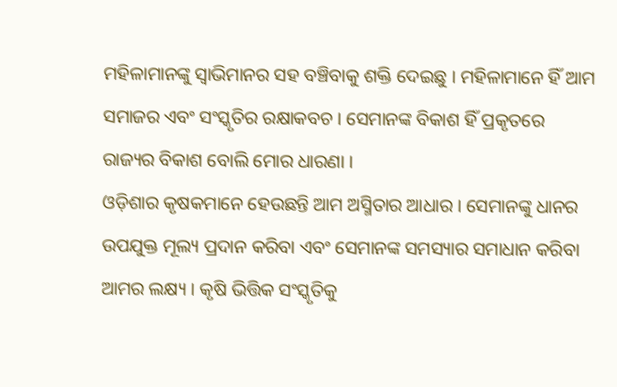ମହିଳାମାନଙ୍କୁ ସ୍ୱାଭିମାନର ସହ ବଞ୍ଚିବାକୁ ଶକ୍ତି ଦେଇଛୁ । ମହିଳାମାନେ ହିଁ ଆମ ସମାଜର ଏବଂ ସଂସ୍କୃତିର ରକ୍ଷାକବଚ । ସେମାନଙ୍କ ବିକାଶ ହିଁ ପ୍ରକୃତରେ ରାଜ୍ୟର ବିକାଶ ବୋଲି ମୋର ଧାରଣା ।
ଓଡ଼ିଶାର କୃଷକମାନେ ହେଉଛନ୍ତି ଆମ ଅସ୍ମିତାର ଆଧାର । ସେମାନଙ୍କୁ ଧାନର ଉପଯୁକ୍ତ ମୂଲ୍ୟ ପ୍ରଦାନ କରିବା ଏବଂ ସେମାନଙ୍କ ସମସ୍ୟାର ସମାଧାନ କରିବା ଆମର ଲକ୍ଷ୍ୟ । କୃଷି ଭିତ୍ତିକ ସଂସ୍କୃତିକୁ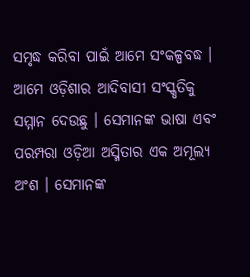ସମୃଦ୍ଧ କରିବା ପାଇଁ ଆମେ ସଂକଳ୍ପବଦ୍ଧ ।
ଆମେ ଓଡ଼ିଶାର ଆଦିବାସୀ ସଂସ୍କୃତିକୁ ସମ୍ମାନ ଦେଉଛୁ । ସେମାନଙ୍କ ଭାଷା ଏବଂ ପରମ୍ପରା ଓଡ଼ିଆ ଅସ୍ମିତାର ଏକ ଅମୂଲ୍ୟ ଅଂଶ । ସେମାନଙ୍କ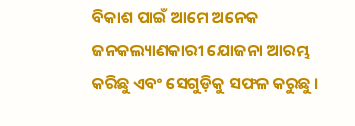ବିକାଶ ପାଇଁ ଆମେ ଅନେକ ଜନକଲ୍ୟାଣକାରୀ ଯୋଜନା ଆରମ୍ଭ କରିଛୁ ଏବଂ ସେଗୁଡ଼ିକୁ ସଫଳ କରୁଛୁ ।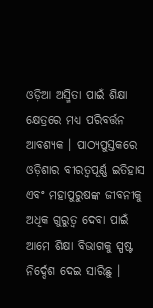ଓଡ଼ିଆ ଅସ୍ମିତା ପାଇଁ ଶିକ୍ଷା କ୍ଷେତ୍ରରେ ମଧ୍ୟ ପରିବର୍ତ୍ତନ ଆବଶ୍ୟକ । ପାଠ୍ୟପୁସ୍ତକରେ ଓଡ଼ିଶାର ବୀରତ୍ୱପୂର୍ଣ୍ଣ ଇତିହାସ ଏବଂ ମହାପୁରୁଷଙ୍କ ଜୀବନୀକୁ ଅଧିକ ଗୁରୁତ୍ୱ ଦେବା ପାଇଁ ଆମେ ଶିକ୍ଷା ବିଭାଗକୁ ସ୍ପଷ୍ଟ ନିର୍ଦ୍ଦେଶ ଦେଇ ସାରିଛୁ ।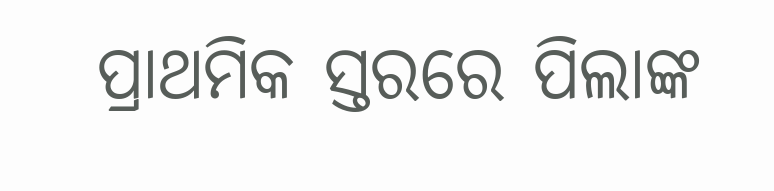ପ୍ରାଥମିକ ସ୍ତରରେ ପିଲାଙ୍କ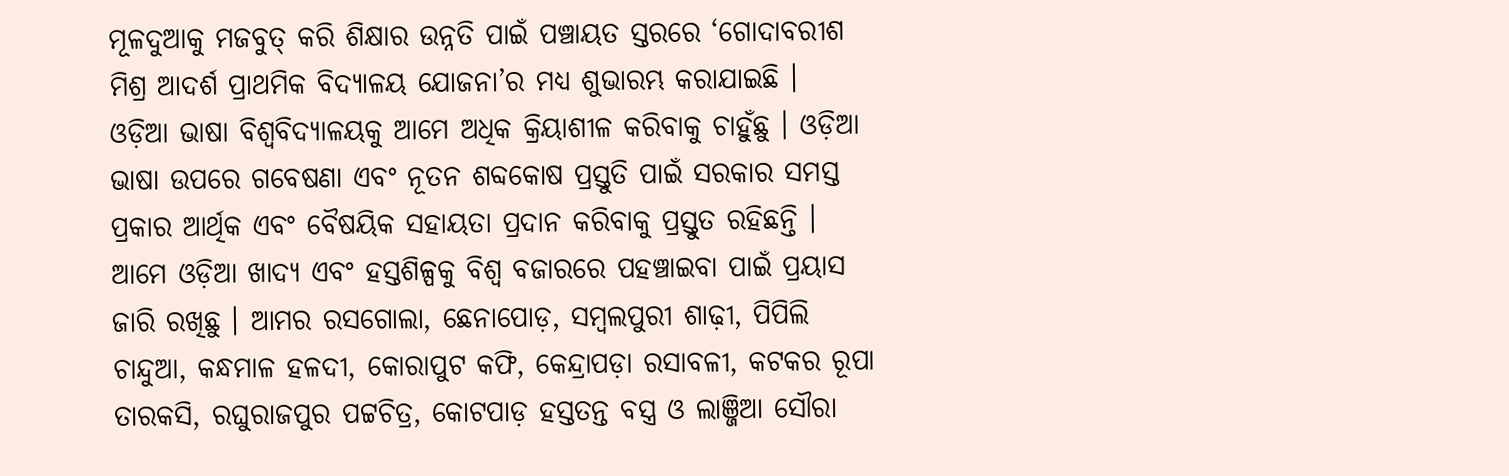ମୂଳଦୁଆକୁ ମଜବୁତ୍ କରି ଶିକ୍ଷାର ଉନ୍ନତି ପାଇଁ ପଞ୍ଚାୟତ ସ୍ତରରେ ‘ଗୋଦାବରୀଶ ମିଶ୍ର ଆଦର୍ଶ ପ୍ରାଥମିକ ବିଦ୍ୟାଳୟ ଯୋଜନା’ର ମଧ୍ୟ ଶୁଭାରମ୍ଭ କରାଯାଇଛି ।
ଓଡ଼ିଆ ଭାଷା ବିଶ୍ୱବିଦ୍ୟାଳୟକୁ ଆମେ ଅଧିକ କ୍ରିୟାଶୀଳ କରିବାକୁ ଚାହୁଁଛୁ । ଓଡ଼ିଆ ଭାଷା ଉପରେ ଗବେଷଣା ଏବଂ ନୂତନ ଶବ୍ଦକୋଷ ପ୍ରସ୍ତୁତି ପାଇଁ ସରକାର ସମସ୍ତ ପ୍ରକାର ଆର୍ଥିକ ଏବଂ ବୈଷୟିକ ସହାୟତା ପ୍ରଦାନ କରିବାକୁ ପ୍ରସ୍ତୁତ ରହିଛନ୍ତି ।
ଆମେ ଓଡ଼ିଆ ଖାଦ୍ୟ ଏବଂ ହସ୍ତଶିଳ୍ପକୁ ବିଶ୍ୱ ବଜାରରେ ପହଞ୍ଚାଇବା ପାଇଁ ପ୍ରୟାସ ଜାରି ରଖିଛୁ । ଆମର ରସଗୋଲା, ଛେନାପୋଡ଼, ସମ୍ବଲପୁରୀ ଶାଢ଼ୀ, ପିପିଲି ଚାନ୍ଦୁଆ, କନ୍ଧମାଳ ହଳଦୀ, କୋରାପୁଟ କଫି, କେନ୍ଦ୍ରାପଡ଼ା ରସାବଳୀ, କଟକର ରୂପା ତାରକସି, ରଘୁରାଜପୁର ପଟ୍ଟଚିତ୍ର, କୋଟପାଡ଼ ହସ୍ତତନ୍ତ ବସ୍ତ୍ର ଓ ଲାଞ୍ଜିଆ ସୌରା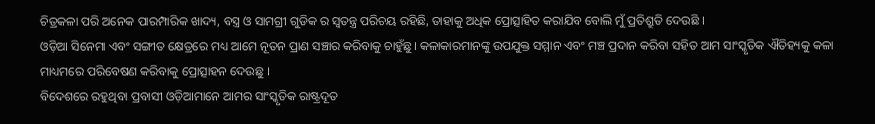ଚିତ୍ରକଳା ପରି ଅନେକ ପାରମ୍ପାରିକ ଖାଦ୍ୟ, ବସ୍ତ୍ର ଓ ସାମଗ୍ରୀ ଗୁଡିକ ର ସ୍ୱତନ୍ତ୍ର ପରିଚୟ ରହିଛି, ତାହାକୁ ଅଧିକ ପ୍ରୋତ୍ସାହିତ କରାଯିବ ବୋଲି ମୁଁ ପ୍ରତିଶ୍ରୁତି ଦେଉଛି ।
ଓଡ଼ିଆ ସିନେମା ଏବଂ ସଙ୍ଗୀତ କ୍ଷେତ୍ରରେ ମଧ୍ୟ ଆମେ ନୂତନ ପ୍ରାଣ ସଞ୍ଚାର କରିବାକୁ ଚାହୁଁଛୁ। କଳାକାରମାନଙ୍କୁ ଉପଯୁକ୍ତ ସମ୍ମାନ ଏବଂ ମଞ୍ଚ ପ୍ରଦାନ କରିବା ସହିତ ଆମ ସାଂସ୍କୃତିକ ଐତିହ୍ୟକୁ କଳା ମାଧ୍ୟମରେ ପରିବେଷଣ କରିବାକୁ ପ୍ରୋତ୍ସାହନ ଦେଉଛୁ ।
ବିଦେଶରେ ରହୁଥିବା ପ୍ରବାସୀ ଓଡ଼ିଆମାନେ ଆମର ସାଂସ୍କୃତିକ ରାଷ୍ଟ୍ରଦୂତ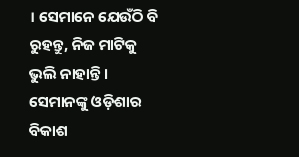। ସେମାନେ ଯେଉଁଠି ବି ରୁହନ୍ତୁ, ନିଜ ମାଟିକୁ ଭୁଲି ନାହାନ୍ତି । ସେମାନଙ୍କୁ ଓଡ଼ିଶାର ବିକାଶ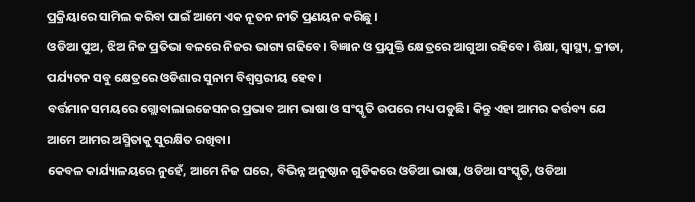ପ୍ରକ୍ରିୟାରେ ସାମିଲ କରିବା ପାଇଁ ଆମେ ଏକ ନୂତନ ନୀତି ପ୍ରଣୟନ କରିଛୁ ।
ଓଡିଆ ପୁଅ, ଝିଅ ନିଜ ପ୍ରତିଭା ବଳରେ ନିଜର ଭାଗ୍ୟ ଗଢିବେ। ବିଜ୍ଞାନ ଓ ପ୍ରଯୁକ୍ତି କ୍ଷେତ୍ରରେ ଆଗୁଆ ରହିବେ। ଶିକ୍ଷା, ସ୍ବାସ୍ଥ୍ୟ, କ୍ରୀଡା, ପର୍ଯ୍ୟଟନ ସବୁ କ୍ଷେତ୍ରରେ ଓଡିଶାର ସୁନାମ ବିଶ୍ବସ୍ତରୀୟ ହେବ।
ବର୍ତ୍ତମାନ ସମୟରେ ଗ୍ଲୋବାଲାଇଜେସନର ପ୍ରଭାବ ଆମ ଭାଷା ଓ ସଂସ୍କୃତି ଉପରେ ମଧ୍ୟ ପଡୁଛି। କିନ୍ତୁ ଏହା ଆମର କର୍ତ୍ତବ୍ୟ ଯେ ଆମେ ଆମର ଅସ୍ମିତାକୁ ସୁରକ୍ଷିତ ରଖିବା।
କେବଳ କାର୍ଯ୍ୟାଳୟରେ ନୁହେଁ, ଆମେ ନିଜ ଘରେ, ବିଭିନ୍ନ ଅନୁଷ୍ଠାନ ଗୁଡିକରେ ଓଡିଆ ଭାଷା, ଓଡିଆ ସଂସ୍କୃତି, ଓଡିଆ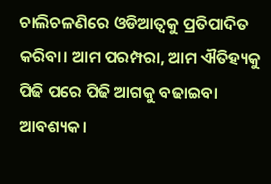ଚାଲିଚଳଣିରେ ଓଡିଆତ୍ବକୁ ପ୍ରତିପାଦିତ କରିବା। ଆମ ପରମ୍ପରା, ଆମ ଐତିହ୍ୟକୁ ପିଢି ପରେ ପିଢି ଆଗକୁ ବଢାଇବା ଆବଶ୍ୟକ।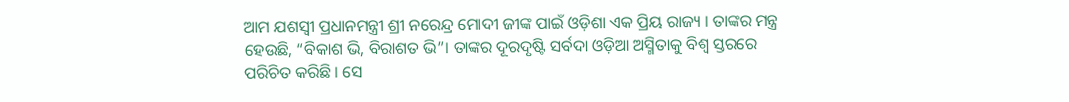ଆମ ଯଶସ୍ଵୀ ପ୍ରଧାନମନ୍ତ୍ରୀ ଶ୍ରୀ ନରେନ୍ଦ୍ର ମୋଦୀ ଜୀଙ୍କ ପାଇଁ ଓଡ଼ିଶା ଏକ ପ୍ରିୟ ରାଜ୍ୟ । ତାଙ୍କର ମନ୍ତ୍ର ହେଉଛି, “ବିକାଶ ଭି, ବିରାଶତ ଭି”। ତାଙ୍କର ଦୂରଦୃଷ୍ଟି ସର୍ବଦା ଓଡ଼ିଆ ଅସ୍ମିତାକୁ ବିଶ୍ୱ ସ୍ତରରେ ପରିଚିତ କରିଛି । ସେ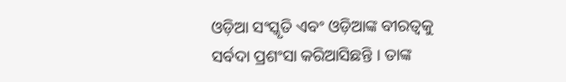ଓଡ଼ିଆ ସଂସ୍କୃତି ଏବଂ ଓଡ଼ିଆଙ୍କ ବୀରତ୍ୱକୁ ସର୍ବଦା ପ୍ରଶଂସା କରିଆସିଛନ୍ତି । ତାଙ୍କ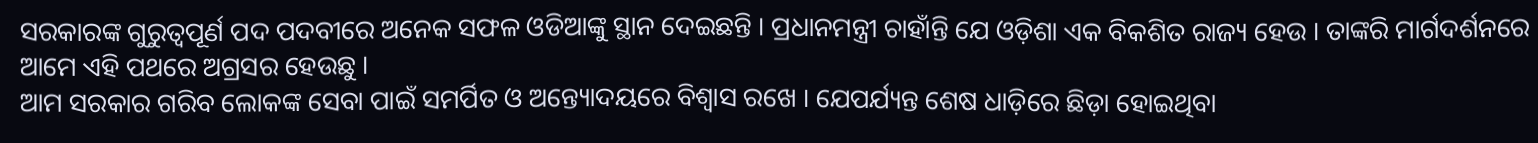ସରକାରଙ୍କ ଗୁରୁତ୍ବପୂର୍ଣ ପଦ ପଦବୀରେ ଅନେକ ସଫଳ ଓଡିଆଙ୍କୁ ସ୍ଥାନ ଦେଇଛନ୍ତି । ପ୍ରଧାନମନ୍ତ୍ରୀ ଚାହାଁନ୍ତି ଯେ ଓଡ଼ିଶା ଏକ ବିକଶିତ ରାଜ୍ୟ ହେଉ । ତାଙ୍କରି ମାର୍ଗଦର୍ଶନରେ ଆମେ ଏହି ପଥରେ ଅଗ୍ରସର ହେଉଛୁ ।
ଆମ ସରକାର ଗରିବ ଲୋକଙ୍କ ସେବା ପାଇଁ ସମର୍ପିତ ଓ ଅନ୍ତ୍ୟୋଦୟରେ ବିଶ୍ବାସ ରଖେ । ଯେପର୍ଯ୍ୟନ୍ତ ଶେଷ ଧାଡ଼ିରେ ଛିଡ଼ା ହୋଇଥିବା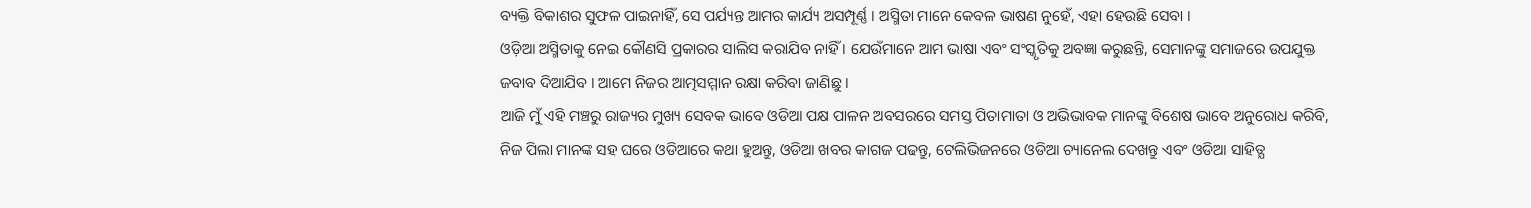ବ୍ୟକ୍ତି ବିକାଶର ସୁଫଳ ପାଇନାହିଁ, ସେ ପର୍ଯ୍ୟନ୍ତ ଆମର କାର୍ଯ୍ୟ ଅସମ୍ପୂର୍ଣ୍ଣ । ଅସ୍ମିତା ମାନେ କେବଳ ଭାଷଣ ନୁହେଁ, ଏହା ହେଉଛି ସେବା ।
ଓଡ଼ିଆ ଅସ୍ମିତାକୁ ନେଇ କୌଣସି ପ୍ରକାରର ସାଲିସ କରାଯିବ ନାହିଁ । ଯେଉଁମାନେ ଆମ ଭାଷା ଏବଂ ସଂସ୍କୃତିକୁ ଅବଜ୍ଞା କରୁଛନ୍ତି, ସେମାନଙ୍କୁ ସମାଜରେ ଉପଯୁକ୍ତ ଜବାବ ଦିଆଯିବ । ଆମେ ନିଜର ଆତ୍ମସମ୍ମାନ ରକ୍ଷା କରିବା ଜାଣିଛୁ ।
ଆଜି ମୁଁ ଏହି ମଞ୍ଚରୁ ରାଜ୍ୟର ମୁଖ୍ୟ ସେବକ ଭାବେ ଓଡିଆ ପକ୍ଷ ପାଳନ ଅବସରରେ ସମସ୍ତ ପିତାମାତା ଓ ଅଭିଭାବକ ମାନଙ୍କୁ ବିଶେଷ ଭାବେ ଅନୁରୋଧ କରିବି, ନିଜ ପିଲା ମାନଙ୍କ ସହ ଘରେ ଓଡିଆରେ କଥା ହୁଅନ୍ତୁ, ଓଡିଆ ଖବର କାଗଜ ପଢନ୍ତୁ, ଟେଲିଭିଜନରେ ଓଡିଆ ଚ୍ୟାନେଲ ଦେଖନ୍ତୁ ଏବଂ ଓଡିଆ ସାହିତ୍ଯ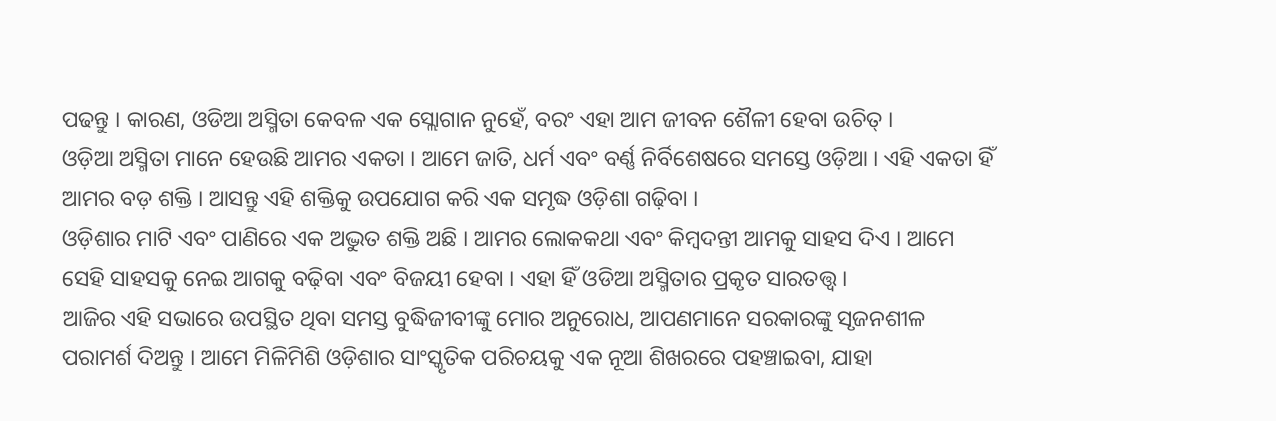ପଢନ୍ତୁ । କାରଣ, ଓଡିଆ ଅସ୍ମିତା କେବଳ ଏକ ସ୍ଲୋଗାନ ନୁହେଁ, ବରଂ ଏହା ଆମ ଜୀବନ ଶୈଳୀ ହେବା ଉଚିତ୍ ।
ଓଡ଼ିଆ ଅସ୍ମିତା ମାନେ ହେଉଛି ଆମର ଏକତା । ଆମେ ଜାତି, ଧର୍ମ ଏବଂ ବର୍ଣ୍ଣ ନିର୍ବିଶେଷରେ ସମସ୍ତେ ଓଡ଼ିଆ । ଏହି ଏକତା ହିଁ ଆମର ବଡ଼ ଶକ୍ତି । ଆସନ୍ତୁ ଏହି ଶକ୍ତିକୁ ଉପଯୋଗ କରି ଏକ ସମୃଦ୍ଧ ଓଡ଼ିଶା ଗଢ଼ିବା ।
ଓଡ଼ିଶାର ମାଟି ଏବଂ ପାଣିରେ ଏକ ଅଦ୍ଭୁତ ଶକ୍ତି ଅଛି । ଆମର ଲୋକକଥା ଏବଂ କିମ୍ବଦନ୍ତୀ ଆମକୁ ସାହସ ଦିଏ । ଆମେ ସେହି ସାହସକୁ ନେଇ ଆଗକୁ ବଢ଼ିବା ଏବଂ ବିଜୟୀ ହେବା । ଏହା ହିଁ ଓଡିଆ ଅସ୍ମିତାର ପ୍ରକୃତ ସାରତତ୍ତ୍ୱ ।
ଆଜିର ଏହି ସଭାରେ ଉପସ୍ଥିତ ଥିବା ସମସ୍ତ ବୁଦ୍ଧିଜୀବୀଙ୍କୁ ମୋର ଅନୁରୋଧ, ଆପଣମାନେ ସରକାରଙ୍କୁ ସୃଜନଶୀଳ ପରାମର୍ଶ ଦିଅନ୍ତୁ । ଆମେ ମିଳିମିଶି ଓଡ଼ିଶାର ସାଂସ୍କୃତିକ ପରିଚୟକୁ ଏକ ନୂଆ ଶିଖରରେ ପହଞ୍ଚାଇବା, ଯାହା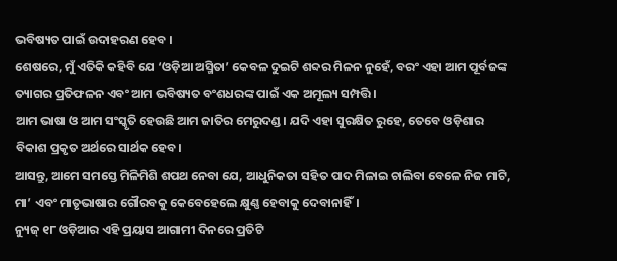ଭବିଷ୍ୟତ ପାଇଁ ଉଦାହରଣ ହେବ ।
ଶେଷରେ, ମୁଁ ଏତିକି କହିବି ଯେ ‘ଓଡ଼ିଆ ଅସ୍ମିତା’ କେବଳ ଦୁଇଟି ଶବ୍ଦର ମିଳନ ନୁହେଁ, ବରଂ ଏହା ଆମ ପୂର୍ବଜଙ୍କ ତ୍ୟାଗର ପ୍ରତିଫଳନ ଏବଂ ଆମ ଭବିଷ୍ୟତ ବଂଶଧରଙ୍କ ପାଇଁ ଏକ ଅମୂଲ୍ୟ ସମ୍ପତ୍ତି।
ଆମ ଭାଷା ଓ ଆମ ସଂସ୍କୃତି ହେଉଛି ଆମ ଜାତିର ମେରୁଦଣ୍ଡ। ଯଦି ଏହା ସୁରକ୍ଷିତ ରୁହେ, ତେବେ ଓଡ଼ିଶାର ବିକାଶ ପ୍ରକୃତ ଅର୍ଥରେ ସାର୍ଥକ ହେବ।
ଆସନ୍ତୁ, ଆମେ ସମସ୍ତେ ମିଳିମିଶି ଶପଥ ନେବା ଯେ, ଆଧୁନିକତା ସହିତ ପାଦ ମିଳାଇ ଚାଲିବା ବେଳେ ନିଜ ମାଟି, ମା’ ଏବଂ ମାତୃଭାଷାର ଗୌରବକୁ କେବେହେଲେ କ୍ଷୁଣ୍ଣ ହେବାକୁ ଦେବାନାହିଁ।
ନ୍ୟୁଜ୍ ୧୮ ଓଡ଼ିଆର ଏହି ପ୍ରୟାସ ଆଗାମୀ ଦିନରେ ପ୍ରତିଟି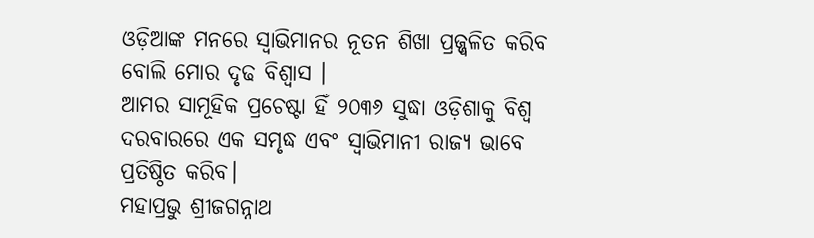ଓଡ଼ିଆଙ୍କ ମନରେ ସ୍ୱାଭିମାନର ନୂତନ ଶିଖା ପ୍ରଜ୍ଜ୍ୱଳିତ କରିବ ବୋଲି ମୋର ଦୃଢ ବିଶ୍ବାସ ।
ଆମର ସାମୂହିକ ପ୍ରଚେଷ୍ଟା ହିଁ ୨୦୩୬ ସୁଦ୍ଧା ଓଡ଼ିଶାକୁ ବିଶ୍ୱ ଦରବାରରେ ଏକ ସମୃଦ୍ଧ ଏବଂ ସ୍ୱାଭିମାନୀ ରାଜ୍ୟ ଭାବେ ପ୍ରତିଷ୍ଠିତ କରିବ।
ମହାପ୍ରଭୁ ଶ୍ରୀଜଗନ୍ନାଥ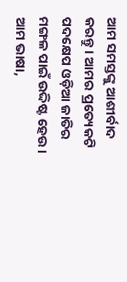ଆମ ସମସ୍ତଙ୍କୁ ଆଶୀର୍ବାଦ କରନ୍ତୁ । ଆମର ପ୍ରତ୍ୟେକଟି ପଦକ୍ଷେପ ଓଡ଼ିଆ ଜାତିର ମଙ୍ଗଳ ପାଇଁ ଉଦ୍ଦିଷ୍ଟ ହେଉ । ଆମ ଭାଷା,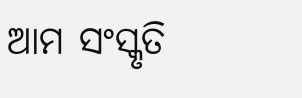ଆମ ସଂସ୍କୃତି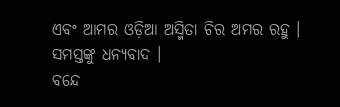ଏବଂ ଆମର ଓଡ଼ିଆ ଅସ୍ମିତା ଚିର ଅମର ରହୁ ।
ସମସ୍ତଙ୍କୁ ଧନ୍ୟବାଦ ।
ବନ୍ଦେ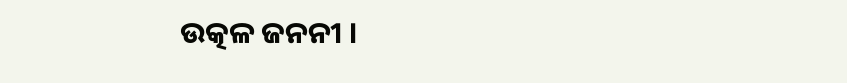ଉତ୍କଳ ଜନନୀ ।